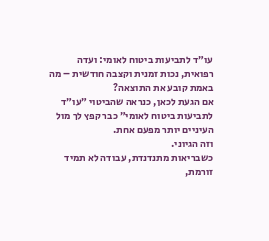עו״ד לתביעות ביטוח לאומי: ועדה רפואית, נכות זמנית וקצבה חודשית – מה באמת קובע את התוצאה?
אם הגעת לכאן, כנראה שהביטוי ״עו״ד לתביעות ביטוח לאומי״ כבר קפץ לך מול העיניים יותר מפעם אחת.
וזה הגיוני.
כשבריאות מתנדנדת, עבודה לא תמיד זורמת,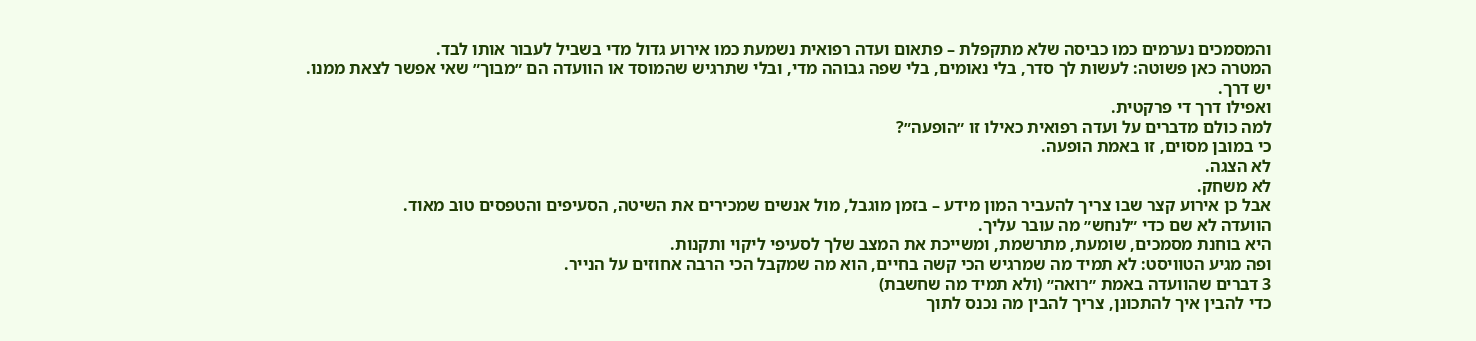והמסמכים נערמים כמו כביסה שלא מתקפלת – פתאום ועדה רפואית נשמעת כמו אירוע גדול מדי בשביל לעבור אותו לבד.
המטרה כאן פשוטה: לעשות לך סדר, בלי נאומים, בלי שפה גבוהה מדי, ובלי שתרגיש שהמוסד או הוועדה הם ״מבוך״ שאי אפשר לצאת ממנו.
יש דרך.
ואפילו דרך די פרקטית.
למה כולם מדברים על ועדה רפואית כאילו זו ״הופעה״?
כי במובן מסוים, זו באמת הופעה.
לא הצגה.
לא משחק.
אבל כן אירוע קצר שבו צריך להעביר המון מידע – בזמן מוגבל, מול אנשים שמכירים את השיטה, הסעיפים והטפסים טוב מאוד.
הוועדה לא שם כדי ״לנחש״ מה עובר עליך.
היא בוחנת מסמכים, שומעת, מתרשמת, ומשייכת את המצב שלך לסעיפי ליקוי ותקנות.
ופה מגיע הטוויסט: לא תמיד מה שמרגיש הכי קשה בחיים, הוא מה שמקבל הכי הרבה אחוזים על הנייר.
3 דברים שהוועדה באמת ״רואה״ (ולא תמיד מה שחשבת)
כדי להבין איך להתכונן, צריך להבין מה נכנס לתוך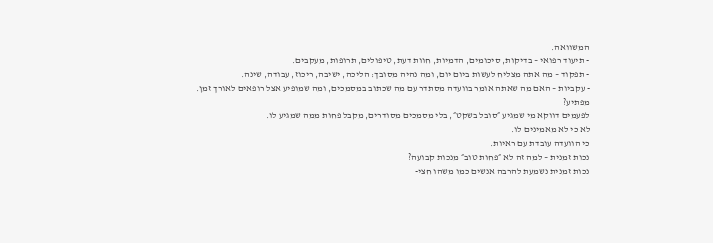המשוואה.
- תיעוד רפואי – בדיקות, סיכומים, הדמיות, חוות דעת, טיפולים, תרופות, מעקבים.
- תפקוד – מה אתה מצליח לעשות ביום יום, ומה נהיה מסובך: הליכה, ישיבה, ריכוז, עבודה, שינה.
- עקביות – האם מה שאתה אומר בוועדה מסתדר עם מה שכתוב במסמכים, ומה שמופיע אצל רופאים לאורך זמן.
מפתיע?
לפעמים דווקא מי שמגיע ״סובל בשקט״, בלי מסמכים מסודרים, מקבל פחות ממה שמגיע לו.
לא כי לא מאמינים לו.
כי הוועדה עובדת עם ראיות.
נכות זמנית – למה זה לא ״פחות טוב״ מנכות קבועה?
נכות זמנית נשמעת להרבה אנשים כמו משהו חצי-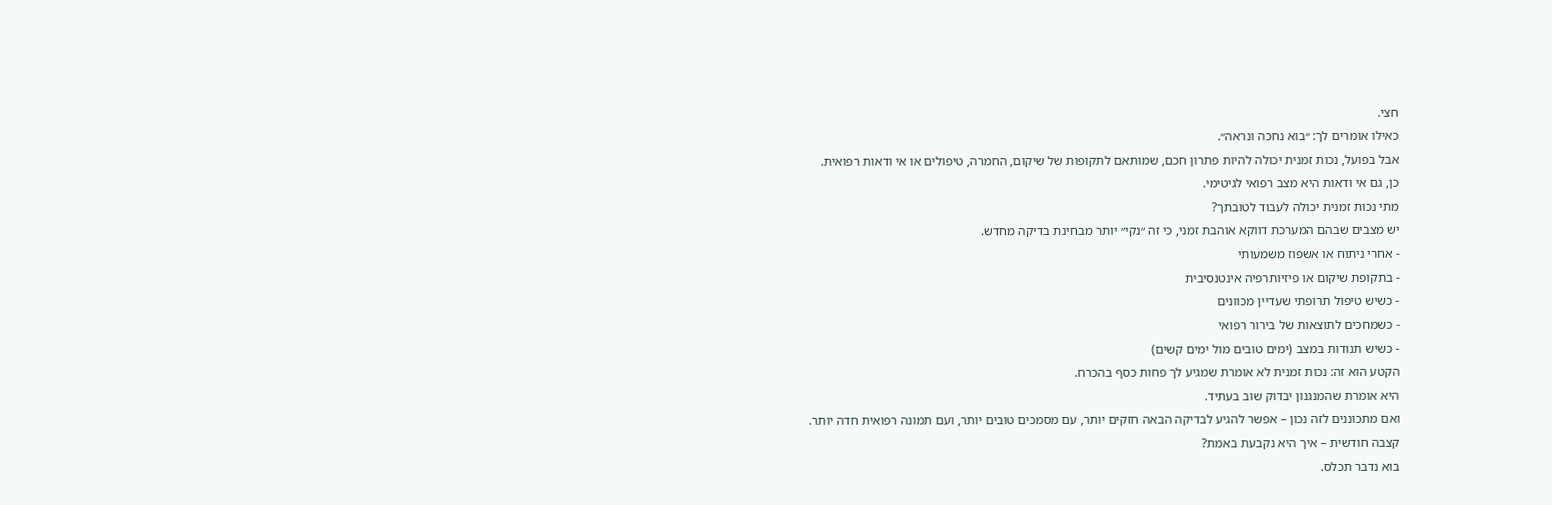חצי.
כאילו אומרים לך: ״בוא נחכה ונראה״.
אבל בפועל, נכות זמנית יכולה להיות פתרון חכם, שמותאם לתקופות של שיקום, החמרה, טיפולים או אי ודאות רפואית.
כן, גם אי ודאות היא מצב רפואי לגיטימי.
מתי נכות זמנית יכולה לעבוד לטובתך?
יש מצבים שבהם המערכת דווקא אוהבת זמני, כי זה ״נקי״ יותר מבחינת בדיקה מחדש.
- אחרי ניתוח או אשפוז משמעותי
- בתקופת שיקום או פיזיותרפיה אינטנסיבית
- כשיש טיפול תרופתי שעדיין מכוונים
- כשמחכים לתוצאות של בירור רפואי
- כשיש תנודות במצב (ימים טובים מול ימים קשים)
הקטע הוא זה: נכות זמנית לא אומרת שמגיע לך פחות כסף בהכרח.
היא אומרת שהמנגנון יבדוק שוב בעתיד.
ואם מתכוננים לזה נכון – אפשר להגיע לבדיקה הבאה חזקים יותר, עם מסמכים טובים יותר, ועם תמונה רפואית חדה יותר.
קצבה חודשית – איך היא נקבעת באמת?
בוא נדבר תכלס.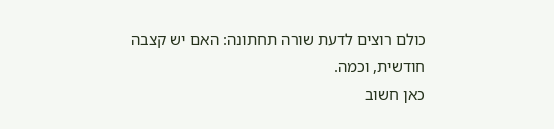כולם רוצים לדעת שורה תחתונה: האם יש קצבה חודשית, וכמה.
כאן חשוב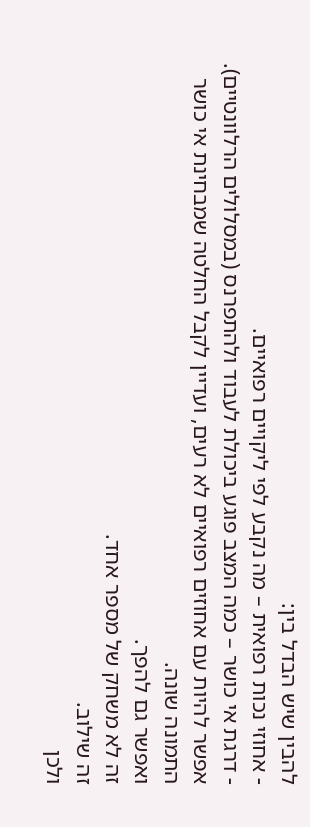להבין שיש הבדל בין:
- אחוזי נכות רפואית – מה נקבע לפי ליקויים רפואיים.
- דרגת אי כושר – כמה המצב פוגע ביכולת לעבוד ולהתפרנס (במסלולים הרלוונטיים).
אפשר להיות עם אחוזים רפואיים לא רעים, ועדיין לקבל החלטה שמבחינת אי כושר התמונה שונה.
ואפשר גם להפך.
זה לא משחק של מספר אחד.
זה שילוב.
ולכן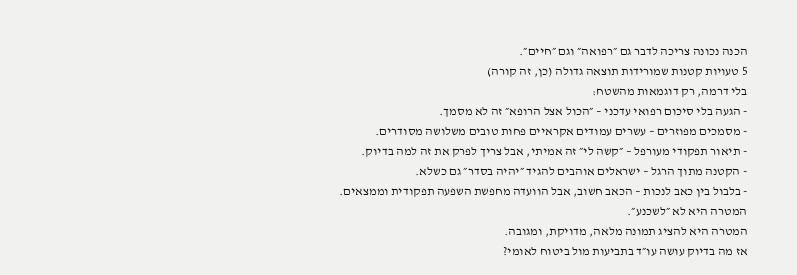הכנה נכונה צריכה לדבר גם ״רפואה״ וגם ״חיים״.
5 טעויות קטנות שמורידות תוצאה גדולה (כן, זה קורה)
בלי דרמה, רק דוגמאות מהשטח:
- הגעה בלי סיכום רפואי עדכני – ״הכול אצל הרופא״ זה לא מסמך.
- מסמכים מפוזרים – עשרים עמודים אקראיים פחות טובים משלושה מסודרים.
- תיאור תפקודי מעורפל – ״קשה לי״ זה אמיתי, אבל צריך לפרק את זה למה בדיוק.
- הקטנה מתוך הרגל – ישראלים אוהבים להגיד ״יהיה בסדר״ גם כשלא.
- בלבול בין כאב לנכות – הכאב חשוב, אבל הוועדה מחפשת השפעה תפקודית וממצאים.
המטרה היא לא ״לשכנע״.
המטרה היא להציג תמונה מלאה, מדויקת, ומגובה.
אז מה בדיוק עושה עו״ד בתביעות מול ביטוח לאומי?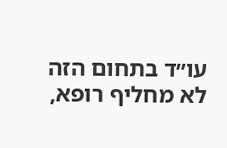עו״ד בתחום הזה לא מחליף רופא,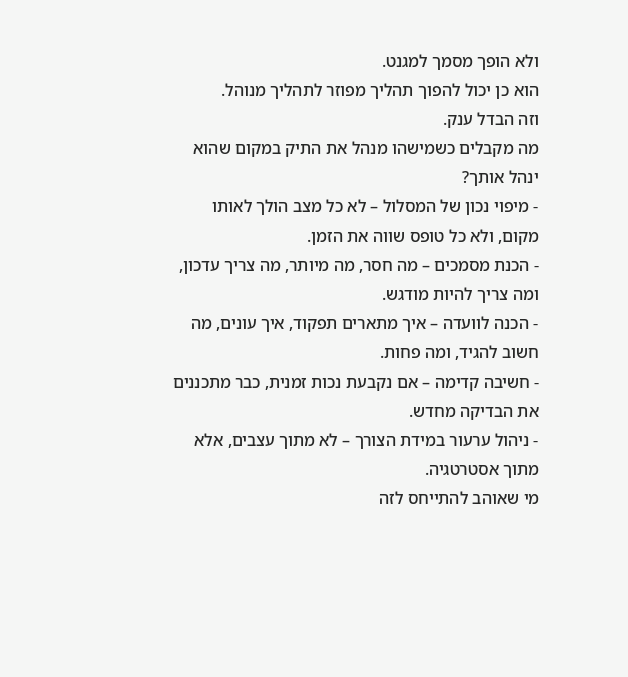ולא הופך מסמך למגנט.
הוא כן יכול להפוך תהליך מפוזר לתהליך מנוהל.
וזה הבדל ענק.
מה מקבלים כשמישהו מנהל את התיק במקום שהוא ינהל אותך?
- מיפוי נכון של המסלול – לא כל מצב הולך לאותו מקום, ולא כל טופס שווה את הזמן.
- הכנת מסמכים – מה חסר, מה מיותר, מה צריך עדכון, ומה צריך להיות מודגש.
- הכנה לוועדה – איך מתארים תפקוד, איך עונים, מה חשוב להגיד, ומה פחות.
- חשיבה קדימה – אם נקבעת נכות זמנית, כבר מתכננים את הבדיקה מחדש.
- ניהול ערעור במידת הצורך – לא מתוך עצבים, אלא מתוך אסטרטגיה.
מי שאוהב להתייחס לזה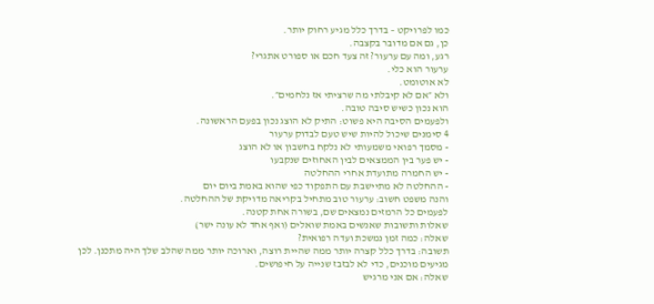כמו לפרויקט – בדרך כלל מגיע רחוק יותר.
כן, גם אם מדובר בקצבה.
רגע, ומה עם ערעור? זה צעד חכם או ספורט אתגרי?
ערעור הוא כלי.
לא אוטומט.
ולא ״אם לא קיבלתי מה שרציתי אז נלחמים״.
הוא נכון כשיש סיבה טובה.
ולפעמים הסיבה היא פשוט: התיק לא הוצג נכון בפעם הראשונה.
4 סימנים שיכול להיות שיש טעם לבדוק ערעור
- מסמך רפואי משמעותי לא נלקח בחשבון או לא הוצג
- יש פער בין הממצאים לבין האחוזים שנקבעו
- יש החמרה מתועדת אחרי ההחלטה
- ההחלטה לא מתיישבת עם התפקוד כפי שהוא באמת ביום יום
והנה משפט חשוב: ערעור טוב מתחיל בקריאה מדויקת של ההחלטה.
לפעמים כל הרמזים נמצאים שם, בשורה אחת קטנה.
שאלות ותשובות שאנשים באמת שואלים (ואף אחד לא עונה ישר)
שאלה: כמה זמן נמשכת ועדה רפואית?
תשובה: בדרך כלל קצרה יותר ממה שהיית רוצה, וארוכה יותר ממה שהלב שלך היה מתכנן. לכן מגיעים מוכנים, כדי לא לבזבז שנייה על חיפושים.
שאלה: אם אני מרגיש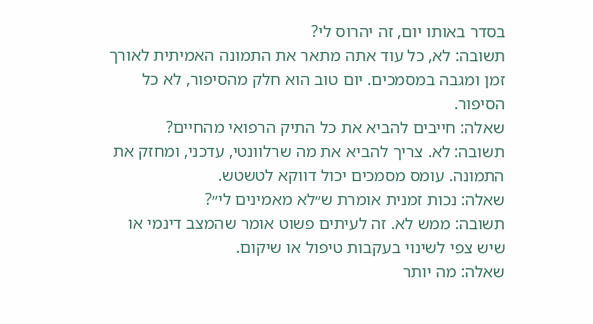בסדר באותו יום, זה יהרוס לי?
תשובה: לא, כל עוד אתה מתאר את התמונה האמיתית לאורך זמן ומגבה במסמכים. יום טוב הוא חלק מהסיפור, לא כל הסיפור.
שאלה: חייבים להביא את כל התיק הרפואי מהחיים?
תשובה: לא. צריך להביא את מה שרלוונטי, עדכני, ומחזק את התמונה. עומס מסמכים יכול דווקא לטשטש.
שאלה: נכות זמנית אומרת ש״לא מאמינים לי״?
תשובה: ממש לא. זה לעיתים פשוט אומר שהמצב דינמי או שיש צפי לשינוי בעקבות טיפול או שיקום.
שאלה: מה יותר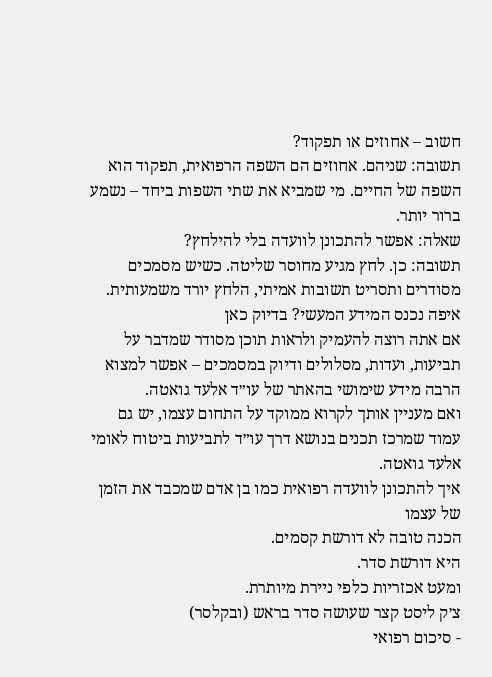חשוב – אחוזים או תפקוד?
תשובה: שניהם. אחוזים הם השפה הרפואית, תפקוד הוא השפה של החיים. מי שמביא את שתי השפות ביחד – נשמע ברור יותר.
שאלה: אפשר להתכונן לוועדה בלי להילחץ?
תשובה: כן. לחץ מגיע מחוסר שליטה. כשיש מסמכים מסודרים ותסריט תשובות אמיתי, הלחץ יורד משמעותית.
איפה נכנס המידע המעשי? בדיוק כאן
אם אתה רוצה להעמיק ולראות תוכן מסודר שמדבר על תביעות, ועדות, מסלולים ודיוק במסמכים – אפשר למצוא הרבה מידע שימושי בהאתר של עו״ד אלעד גואטה.
ואם מעניין אותך לקרוא ממוקד על התחום עצמו, יש גם עמוד שמרכז תכנים בנושא דרך עו״ד לתביעות ביטוח לאומי אלעד גואטה.
איך להתכונן לוועדה רפואית כמו בן אדם שמכבד את הזמן של עצמו
הכנה טובה לא דורשת קסמים.
היא דורשת סדר.
ומעט אכזריות כלפי ניירת מיותרת.
צ׳ק ליסט קצר שעושה סדר בראש (ובקלסר)
- סיכום רפואי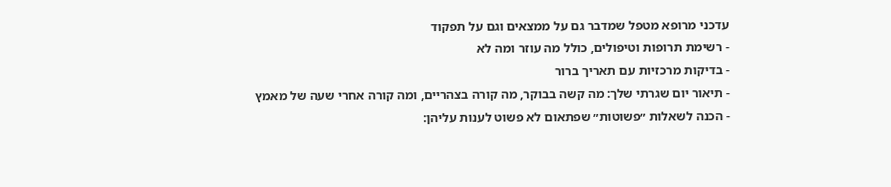עדכני מרופא מטפל שמדבר גם על ממצאים וגם על תפקוד
- רשימת תרופות וטיפולים, כולל מה עוזר ומה לא
- בדיקות מרכזיות עם תאריך ברור
- תיאור יום שגרתי שלך: מה קשה בבוקר, מה קורה בצהריים, ומה קורה אחרי שעה של מאמץ
- הכנה לשאלות ״פשוטות״ שפתאום לא פשוט לענות עליהן: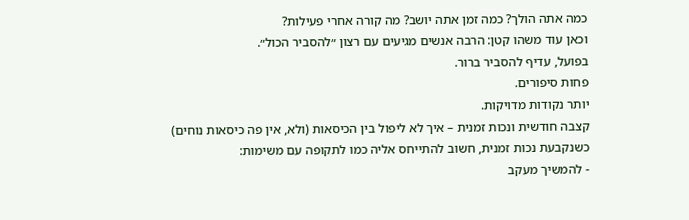כמה אתה הולך? כמה זמן אתה יושב? מה קורה אחרי פעילות?
וכאן עוד משהו קטן: הרבה אנשים מגיעים עם רצון ״להסביר הכול״.
בפועל, עדיף להסביר ברור.
פחות סיפורים.
יותר נקודות מדויקות.
קצבה חודשית ונכות זמנית – איך לא ליפול בין הכיסאות (ולא, אין פה כיסאות נוחים)
כשנקבעת נכות זמנית, חשוב להתייחס אליה כמו לתקופה עם משימות:
- להמשיך מעקב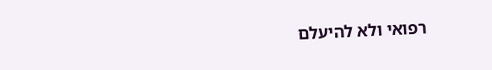רפואי ולא להיעלם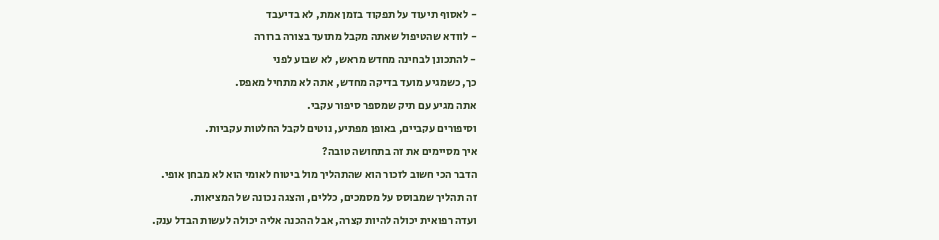- לאסוף תיעוד על תפקוד בזמן אמת, לא בדיעבד
- לוודא שהטיפול שאתה מקבל מתועד בצורה ברורה
- להתכונן לבחינה מחדש מראש, לא שבוע לפני
כך, כשמגיע מועד בדיקה מחדש, אתה לא מתחיל מאפס.
אתה מגיע עם תיק שמספר סיפור עקבי.
וסיפורים עקביים, באופן מפתיע, נוטים לקבל החלטות עקביות.
איך מסיימים את זה בתחושה טובה?
הדבר הכי חשוב לזכור הוא שהתהליך מול ביטוח לאומי הוא לא מבחן אופי.
זה תהליך שמבוסס על מסמכים, כללים, והצגה נכונה של המציאות.
ועדה רפואית יכולה להיות קצרה, אבל ההכנה אליה יכולה לעשות הבדל ענק.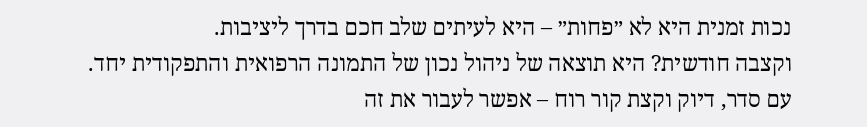נכות זמנית היא לא ״פחות״ – היא לעיתים שלב חכם בדרך ליציבות.
וקצבה חודשית? היא תוצאה של ניהול נכון של התמונה הרפואית והתפקודית יחד.
עם סדר, דיוק וקצת קור רוח – אפשר לעבור את זה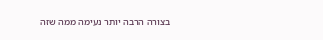בצורה הרבה יותר נעימה ממה שזה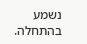נשמע בהתחלה.